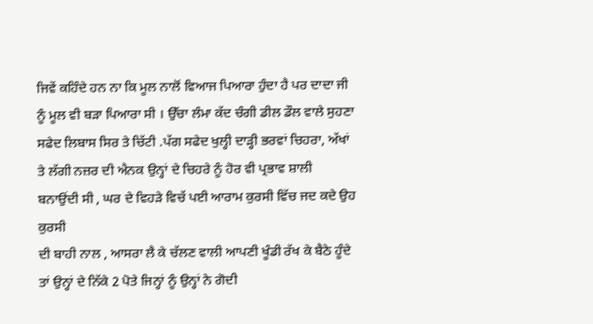ਜਿਵੇਂ ਕਹਿੰਦੇ ਹਨ ਨਾ ਕਿ ਮੂਲ ਨਾਲੋਂ ਵਿਆਜ ਪਿਆਰਾ ਹੁੰਦਾ ਹੈ ਪਰ ਦਾਦਾ ਜੀ
ਨੂੰ ਮੂਲ ਵੀ ਬੜਾ ਪਿਆਰਾ ਸੀ । ਉੱਚਾ ਲੰਮਾ ਕੱਦ ਚੰਗੀ ਡੀਲ ਡੌਲ ਵਾਲੇ ਸੁਹਣਾ
ਸਫੇਦ ਲਿਬਾਸ ਸਿਰ ਤੇ ਚਿੱਟੀ .ਪੱਗ ਸਫੇਦ ਖੁਲ੍ਹੀ ਦਾੜ੍ਹੀ ਭਰਵਾਂ ਚਿਹਰਾ, ਅੱਖਾਂ
ਤੇ ਲੱਗੀ ਨਜ਼ਰ ਦੀ ਐਨਕ ਉਨ੍ਹਾਂ ਦੇ ਚਿਹਰੇ ਨੂੰ ਹੋਰ ਵੀ ਪ੍ਰਭਾਵ ਸ਼ਾਲੀ
ਬਨਾਉਂਦੀ ਸੀ , ਘਰ ਦੇ ਵਿਹੜੇ ਵਿਚੱ ਪਈ ਆਰਾਮ ਕੁਰਸੀ ਵਿੱਚ ਜਦ ਕਦੇ ਉਹ ਕੁਰਸੀ
ਦੀ ਬਾਹੀ ਨਾਲ , ਆਸਰਾ ਲੈ ਕੇ ਚੱਲਣ ਵਾਲੀ ਆਪਣੀ ਖੂੰਡੀ ਰੱਖ ਕੇ ਬੈਠੇ ਹੂੰਦੇ
ਤਾਂ ਉਨ੍ਹਾਂ ਦੇ ਨਿੱਕੇ 2 ਪੋਤੇ ਜਿਨ੍ਹਾਂ ਨੂੰ ਉਨ੍ਹਾਂ ਨੇ ਗੋਦੀ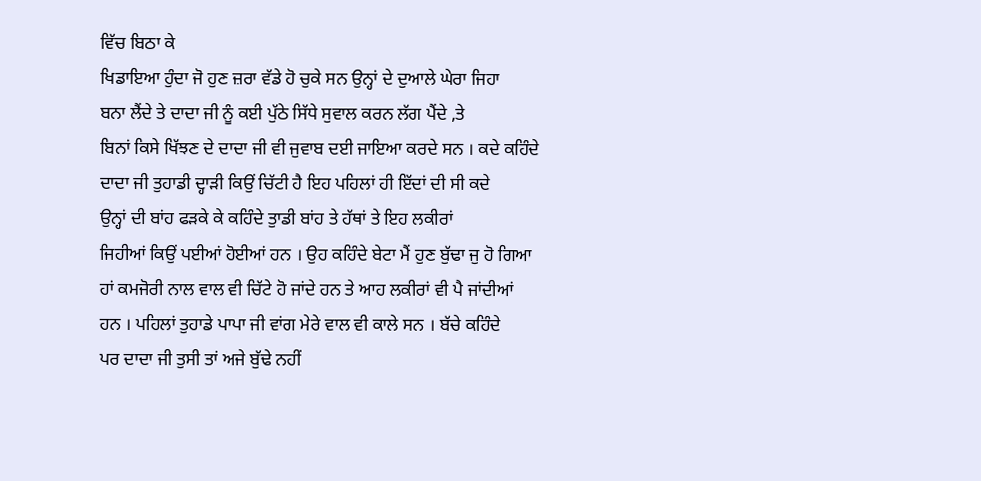ਵਿੱਚ ਬਿਠਾ ਕੇ
ਖਿਡਾਇਆ ਹੁੰਦਾ ਜੋ ਹੁਣ ਜ਼ਰਾ ਵੱਡੇ ਹੋ ਚੁਕੇ ਸਨ ਉਨ੍ਹਾਂ ਦੇ ਦੁਆਲੇ ਘੇਰਾ ਜਿਹਾ
ਬਨਾ ਲੈਂਦੇ ਤੇ ਦਾਦਾ ਜੀ ਨੂੰ ਕਈ ਪੁੱਠੇ ਸਿੱਧੇ ਸੁਵਾਲ ਕਰਨ ਲੱਗ ਪੈਂਦੇ ,ਤੇ
ਬਿਨਾਂ ਕਿਸੇ ਖਿੱਝਣ ਦੇ ਦਾਦਾ ਜੀ ਵੀ ਜੁਵਾਬ ਦਈ ਜਾਇਆ ਕਰਦੇ ਸਨ । ਕਦੇ ਕਹਿੰਦੇ
ਦਾਦਾ ਜੀ ਤੁਹਾਡੀ ਦ੍ਹਾੜੀ ਕਿਉਂ ਚਿੱਟੀ ਹੈ ਇਹ ਪਹਿਲਾਂ ਹੀ ਇੱਦਾਂ ਦੀ ਸੀ ਕਦੇ
ਉਨ੍ਹਾਂ ਦੀ ਬਾਂਹ ਫੜਕੇ ਕੇ ਕਹਿੰਦੇ ਤੁਾਡੀ ਬਾਂਹ ਤੇ ਹੱਥਾਂ ਤੇ ਇਹ ਲਕੀਰਾਂ
ਜਿਹੀਆਂ ਕਿਉਂ ਪਈਆਂ ਹੋਈਆਂ ਹਨ । ਉਹ ਕਹਿੰਦੇ ਬੇਟਾ ਮੈਂ ਹੁਣ ਬੁੱਢਾ ਜੁ ਹੋ ਗਿਆ
ਹਾਂ ਕਮਜੋਰੀ ਨਾਲ ਵਾਲ ਵੀ ਚਿੱਟੇ ਹੋ ਜਾਂਦੇ ਹਨ ਤੇ ਆਹ ਲਕੀਰਾਂ ਵੀ ਪੈ ਜਾਂਦੀਆਂ
ਹਨ । ਪਹਿਲਾਂ ਤੁਹਾਡੇ ਪਾਪਾ ਜੀ ਵਾਂਗ ਮੇਰੇ ਵਾਲ ਵੀ ਕਾਲੇ ਸਨ । ਬੱਚੇ ਕਹਿੰਦੇ
ਪਰ ਦਾਦਾ ਜੀ ਤੁਸੀ ਤਾਂ ਅਜੇ ਬੁੱਢੇ ਨਹੀਂ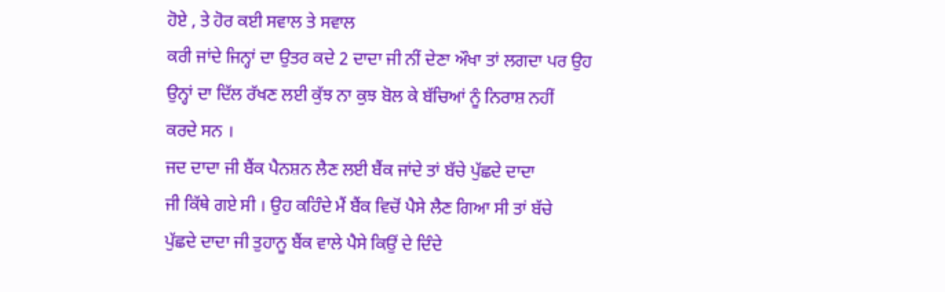ਹੋਏ , ਤੇ ਹੋਰ ਕਈ ਸਵਾਲ ਤੇ ਸਵਾਲ
ਕਰੀ ਜਾਂਦੇ ਜਿਨ੍ਹਾਂ ਦਾ ਉਤਰ ਕਦੇ 2 ਦਾਦਾ ਜੀ ਨੀਂ ਦੇਣਾ ਔਖਾ ਤਾਂ ਲਗਦਾ ਪਰ ਉਹ
ਉਨ੍ਹਾਂ ਦਾ ਦਿੱਲ ਰੱਖਣ ਲਈ ਕੁੱਝ ਨਾ ਕੁਝ ਬੋਲ ਕੇ ਬੱਚਿਆਂ ਨੂੰ ਨਿਰਾਸ਼ ਨਹੀਂ
ਕਰਦੇ ਸਨ ।
ਜਦ ਦਾਦਾ ਜੀ ਬੈਂਕ ਪੈਨਸ਼ਨ ਲੈਣ ਲਈ ਬੈਂਕ ਜਾਂਦੇ ਤਾਂ ਬੱਚੇ ਪੁੱਛਦੇ ਦਾਦਾ
ਜੀ ਕਿੱਥੇ ਗਏ ਸੀ । ਉਹ ਕਹਿੰਦੇ ਮੈਂ ਬੈਂਕ ਵਿਚੋਂ ਪੈਸੇ ਲੈਣ ਗਿਆ ਸੀ ਤਾਂ ਬੱਚੇ
ਪੁੱਛਦੇ ਦਾਦਾ ਜੀ ਤੁਹਾਨੂ ਬੈਂਕ ਵਾਲੇ ਪੈਸੇ ਕਿਉਂ ਦੇ ਦਿੰਦੇ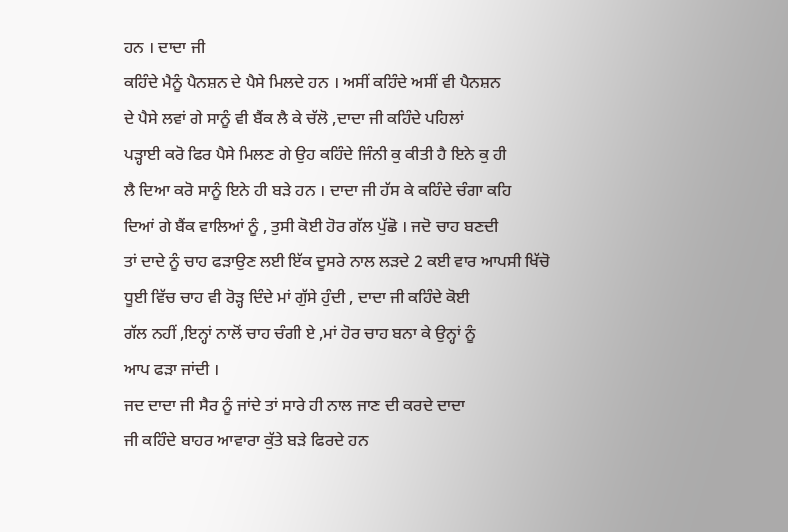ਹਨ । ਦਾਦਾ ਜੀ
ਕਹਿੰਦੇ ਮੈਨੂੰ ਪੈਨਸ਼ਨ ਦੇ ਪੈਸੇ ਮਿਲਦੇ ਹਨ । ਅਸੀਂ ਕਹਿੰਦੇ ਅਸੀਂ ਵੀ ਪੈਨਸ਼ਨ
ਦੇ ਪੈਸੇ ਲਵਾਂ ਗੇ ਸਾਨੂੰ ਵੀ ਬੈਂਕ ਲੈ ਕੇ ਚੱਲੋ ,ਦਾਦਾ ਜੀ ਕਹਿੰਦੇ ਪਹਿਲਾਂ
ਪੜ੍ਹਾਈ ਕਰੋ ਫਿਰ ਪੈਸੇ ਮਿਲਣ ਗੇ ਉਹ ਕਹਿੰਦੇ ਜਿੰਨੀ ਕੁ ਕੀਤੀ ਹੈ ਇਨੇ ਕੁ ਹੀ
ਲੈ ਦਿਆ ਕਰੋ ਸਾਨੂੰ ਇਨੇ ਹੀ ਬੜੇ ਹਨ । ਦਾਦਾ ਜੀ ਹੱਸ ਕੇ ਕਹਿੰਦੇ ਚੰਗਾ ਕਹਿ
ਦਿਆਂ ਗੇ ਬੈਂਕ ਵਾਲਿਆਂ ਨੂੰ , ਤੁਸੀ ਕੋਈ ਹੋਰ ਗੱਲ ਪੁੱਛੋ । ਜਦੋ ਚਾਹ ਬਣਦੀ
ਤਾਂ ਦਾਦੇ ਨੂੰ ਚਾਹ ਫੜਾਉਣ ਲਈ ਇੱਕ ਦੂਸਰੇ ਨਾਲ ਲੜਦੇ 2 ਕਈ ਵਾਰ ਆਪਸੀ ਖਿੱਚੋ
ਧੂਈ ਵਿੱਚ ਚਾਹ ਵੀ ਰੋੜ੍ਹ ਦਿੰਦੇ ਮਾਂ ਗੁੱਸੇ ਹੁੰਦੀ , ਦਾਦਾ ਜੀ ਕਹਿੰਦੇ ਕੋਈ
ਗੱਲ ਨਹੀਂ ,ਇਨ੍ਹਾਂ ਨਾਲੋਂ ਚਾਹ ਚੰਗੀ ਏ ,ਮਾਂ ਹੋਰ ਚਾਹ ਬਨਾ ਕੇ ਉਨ੍ਹਾਂ ਨੂੰ
ਆਪ ਫੜਾ ਜਾਂਦੀ ।
ਜਦ ਦਾਦਾ ਜੀ ਸੈਰ ਨੂੰ ਜਾਂਦੇ ਤਾਂ ਸਾਰੇ ਹੀ ਨਾਲ ਜਾਣ ਦੀ ਕਰਦੇ ਦਾਦਾ
ਜੀ ਕਹਿੰਦੇ ਬਾਹਰ ਆਵਾਰਾ ਕੁੱਤੇ ਬੜੇ ਫਿਰਦੇ ਹਨ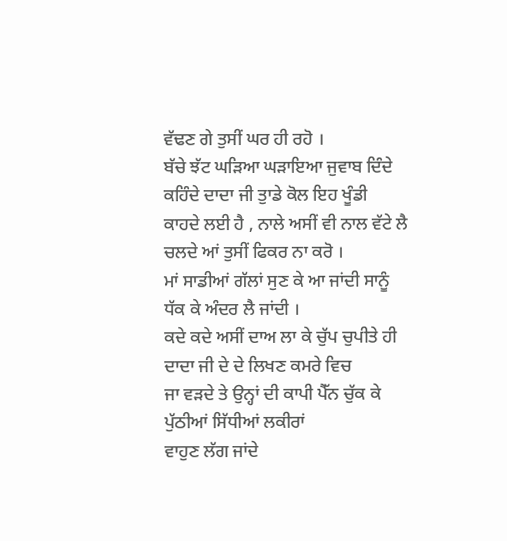ਵੱਢਣ ਗੇ ਤੁਸੀਂ ਘਰ ਹੀ ਰਹੋ ।
ਬੱਚੇ ਝੱਟ ਘੜਿਆ ਘੜਾਇਆ ਜੁਵਾਬ ਦਿੰਦੇ ਕਹਿੰਦੇ ਦਾਦਾ ਜੀ ਤੁਾਡੇ ਕੋਲ ਇਹ ਖੂੰਡੀ
ਕਾਹਦੇ ਲਈ ਹੈ , ਨਾਲੇ ਅਸੀਂ ਵੀ ਨਾਲ ਵੱਟੇ ਲੈ ਚਲਦੇ ਆਂ ਤੁਸੀਂ ਫਿਕਰ ਨਾ ਕਰੋ ।
ਮਾਂ ਸਾਡੀਆਂ ਗੱਲਾਂ ਸੁਣ ਕੇ ਆ ਜਾਂਦੀ ਸਾਨੂੰ ਧੱਕ ਕੇ ਅੰਦਰ ਲੈ ਜਾਂਦੀ ।
ਕਦੇ ਕਦੇ ਅਸੀਂ ਦਾਅ ਲਾ ਕੇ ਚੁੱਪ ਚੁਪੀਤੇ ਹੀ ਦਾਦਾ ਜੀ ਦੇ ਦੇ ਲਿਖਣ ਕਮਰੇ ਵਿਚ
ਜਾ ਵੜਦੇ ਤੇ ਉਨ੍ਹਾਂ ਦੀ ਕਾਪੀ ਪੈੱਨ ਚੁੱਕ ਕੇ ਪੁੱਠੀਆਂ ਸਿੱਧੀਆਂ ਲਕੀਰਾਂ
ਵਾਹੁਣ ਲੱਗ ਜਾਂਦੇ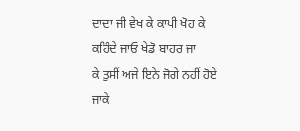ਦਾਦਾ ਜੀ ਵੇਖ ਕੇ ਕਾਪੀ ਖੋਹ ਕੇ ਕਹਿੰਦੇ ਜਾਓ ਖੇਡੋ ਬਾਹਰ ਜਾ
ਕੇ ਤੁਸੀਂ ਅਜੇ ਇਨੇ ਜੋਗੇ ਨਹੀਂ ਹੋਏ ਜਾਕੇ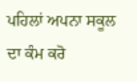ਪਹਿਲਾਂ ਅਪਨਾ ਸਕੂਲ ਦਾ ਕੰਮ ਕਰੋ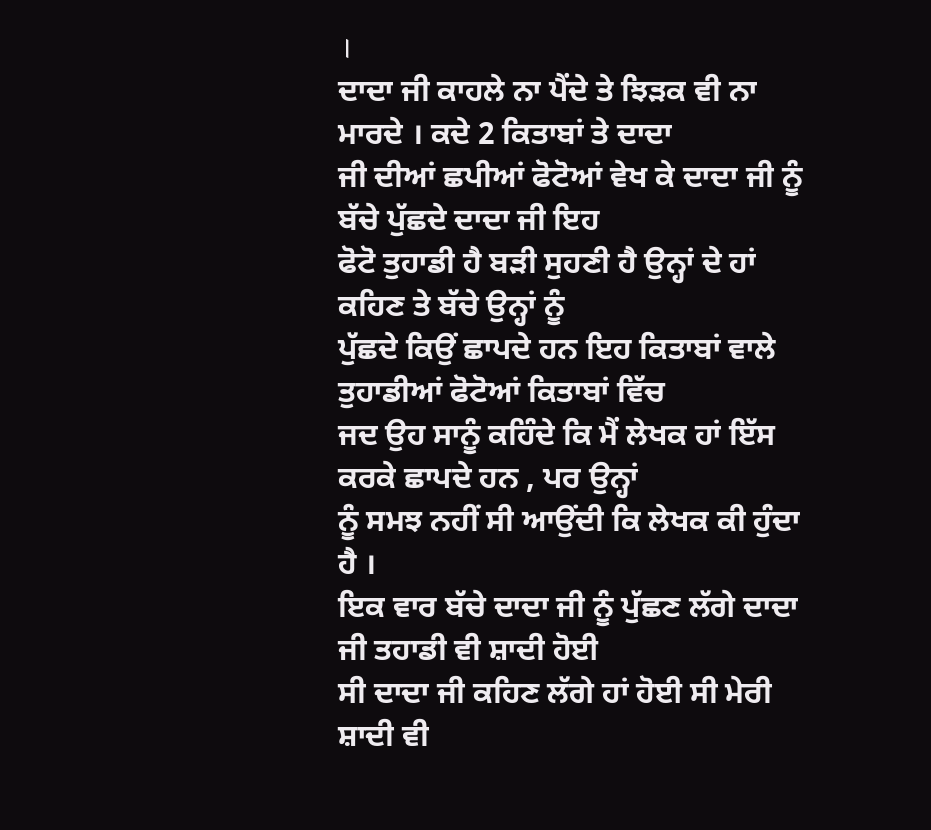।
ਦਾਦਾ ਜੀ ਕਾਹਲੇ ਨਾ ਪੈਂਦੇ ਤੇ ਝਿੜਕ ਵੀ ਨਾ ਮਾਰਦੇ । ਕਦੇ 2 ਕਿਤਾਬਾਂ ਤੇ ਦਾਦਾ
ਜੀ ਦੀਆਂ ਛਪੀਆਂ ਫੋਟੋਆਂ ਵੇਖ ਕੇ ਦਾਦਾ ਜੀ ਨੂੰ ਬੱਚੇ ਪੁੱਛਦੇ ਦਾਦਾ ਜੀ ਇਹ
ਫੋਟੋ ਤੁਹਾਡੀ ਹੈ ਬੜੀ ਸੁਹਣੀ ਹੈ ਉਨ੍ਹਾਂ ਦੇ ਹਾਂ ਕਹਿਣ ਤੇ ਬੱਚੇ ਉਨ੍ਹਾਂ ਨੂੰ
ਪੁੱਛਦੇ ਕਿਉਂ ਛਾਪਦੇ ਹਨ ਇਹ ਕਿਤਾਬਾਂ ਵਾਲੇ ਤੁਹਾਡੀਆਂ ਫੋਟੋਆਂ ਕਿਤਾਬਾਂ ਵਿੱਚ
ਜਦ ਉਹ ਸਾਨੂੰ ਕਹਿੰਦੇ ਕਿ ਮੈਂ ਲੇਖਕ ਹਾਂ ਇੱਸ ਕਰਕੇ ਛਾਪਦੇ ਹਨ , ਪਰ ਉਨ੍ਹਾਂ
ਨੂੰ ਸਮਝ ਨਹੀਂ ਸੀ ਆਉਂਦੀ ਕਿ ਲੇਖਕ ਕੀ ਹੁੰਦਾ ਹੈ ।
ਇਕ ਵਾਰ ਬੱਚੇ ਦਾਦਾ ਜੀ ਨੂੰ ਪੁੱਛਣ ਲੱਗੇ ਦਾਦਾ ਜੀ ਤਹਾਡੀ ਵੀ ਸ਼ਾਦੀ ਹੋਈ
ਸੀ ਦਾਦਾ ਜੀ ਕਹਿਣ ਲੱਗੇ ਹਾਂ ਹੋਈ ਸੀ ਮੇਰੀ ਸ਼ਾਦੀ ਵੀ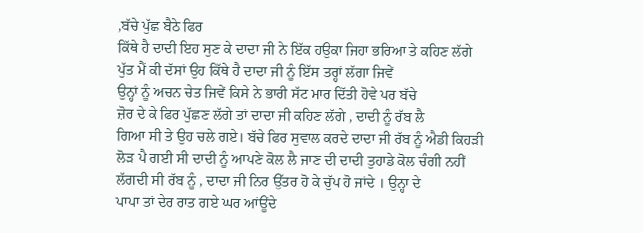,ਬੱਚੇ ਪੁੱਛ ਬੈਠੇ ਫਿਰ
ਕਿੱਥੇ ਹੈ ਦਾਦੀ ਇਹ ਸੁਣ ਕੇ ਦਾਦਾ ਜੀ ਨੇ ਇੱਕ ਹਉਕਾ ਜਿਹਾ ਭਰਿਆ ਤੇ ਕਹਿਣ ਲੱਗੇ
ਪੁੱਤ ਮੈਂ ਕੀ ਦੱਸਾਂ ਉਹ ਕਿੱਥੇ ਹੈ ਦਾਦਾ ਜੀ ਨੂੰ ਇੱਸ ਤਰ੍ਹਾਂ ਲੱਗਾ ਜਿਵੇਂ
ਉਨ੍ਹਾਂ ਨੂੰ ਅਚਨ ਚੇਤ ਜਿਵੇਂ ਕਿਸੇ ਨੇ ਭਾਰੀ ਸੱਟ ਮਾਰ ਦਿੱਤੀ ਹੋਵੇ ਪਰ ਬੱਚੇ
ਜ਼ੋਰ ਦੇ ਕੇ ਫਿਰ ਪੁੱਛਣ ਲੱਗੇ ਤਾਂ ਦਾਦਾ ਜੀ ਕਹਿਣ ਲੱਗੇ , ਦਾਦੀ ਨੂੰ ਰੱਬ ਲੈ
ਗਿਆ ਸੀ ਤੇ ਉਹ ਚਲੇ ਗਏ। ਬੱਚੇ ਫਿਰ ਸੁਵਾਲ ਕਰਦੇ ਦਾਦਾ ਜੀ ਰੱਬ ਨੂੰ ਐਡੀ ਕਿਹੜੀ
ਲੋੜ ਪੈ ਗਈ ਸੀ ਦਾਦੀ ਨੂੰ ਆਪਣੇ ਕੋਲ ਲੈ ਜਾਣ ਦੀ ਦਾਦੀ ਤੁਹਾਡੇ ਕੋਲ ਚੰਗੀ ਨਹੀਂ
ਲੱਗਦੀ ਸੀ ਰੱਬ ਨੂੰ , ਦਾਦਾ ਜੀ ਨਿਰ ਉੱਤਰ ਹੋ ਕੇ ਚੁੱਪ ਹੋ ਜਾਂਦੇ । ਉਨ੍ਹਾ ਦੇ
ਪਾਪਾ ਤਾਂ ਦੇਰ ਰਾਤ ਗਏ ਘਰ ਆਂਊਂਦੇ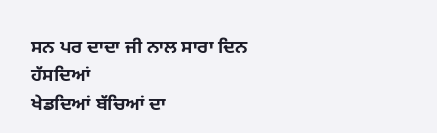ਸਨ ਪਰ ਦਾਦਾ ਜੀ ਨਾਲ ਸਾਰਾ ਦਿਨ ਹੱਸਦਿਆਂ
ਖੇਡਦਿਆਂ ਬੱਚਿਆਂ ਦਾ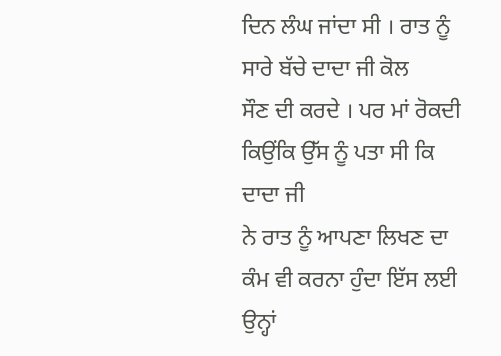ਦਿਨ ਲੰਘ ਜਾਂਦਾ ਸੀ । ਰਾਤ ਨੂੰ ਸਾਰੇ ਬੱਚੇ ਦਾਦਾ ਜੀ ਕੋਲ
ਸੌਣ ਦੀ ਕਰਦੇ । ਪਰ ਮਾਂ ਰੋਕਦੀ ਕਿਉਂਕਿ ਉੱਸ ਨੂੰ ਪਤਾ ਸੀ ਕਿ ਦਾਦਾ ਜੀ
ਨੇ ਰਾਤ ਨੂੰ ਆਪਣਾ ਲਿਖਣ ਦਾ ਕੰਮ ਵੀ ਕਰਨਾ ਹੁੰਦਾ ਇੱਸ ਲਈ ਉਨ੍ਹਾਂ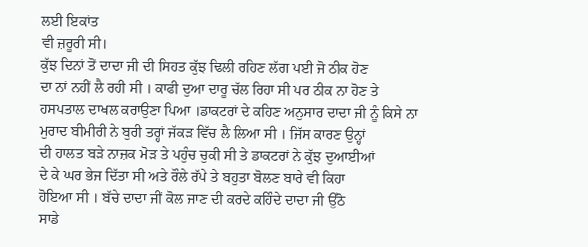ਲਈ ਇਕਾਂਤ
ਵੀ ਜ਼ਰੂਰੀ ਸੀ।
ਕੁੱਝ ਦਿਨਾਂ ਤੋਂ ਦਾਦਾ ਜੀ ਦੀ ਸਿਹਤ ਕੁੱਝ ਢਿਲੀ ਰਹਿਣ ਲੱਗ ਪਈ ਜੋ ਠੀਕ ਹੋਣ
ਦਾ ਨਾਂ ਨਹੀਂ ਲੈ ਰਹੀ ਸੀ । ਕਾਫੀ ਦੁਆ ਦਾਰੂ ਚੱਲ ਰਿਹਾ ਸੀ ਪਰ ਠੀਕ ਨਾ ਹੋਣ ਤੇ
ਹਸਪਤਾਲ ਦਾਖਲ ਕਰਾਉਣਾ ਪਿਆ ।ਡਾਕਟਰਾਂ ਦੇ ਕਹਿਣ ਅਨੁਸਾਰ ਦਾਦਾ ਜੀ ਨੂੰ ਕਿਸੇ ਨਾ
ਮੁਰਾਦ ਬੀਮੀਰੀ ਨੇ ਬੁਰੀ ਤਰ੍ਹਾਂ ਜੱਕੜ ਵਿੱਚ ਲੈ ਲਿਆ ਸੀ । ਜਿੱਸ ਕਾਰਣ ਉਨ੍ਹਾਂ
ਦੀ ਹਾਲਤ ਬੜੇ ਨਾਜ਼ਕ ਮੋੜ ਤੇ ਪਹੁੰਚ ਚੁਕੀ ਸੀ ਤੇ ਡਾਕਟਰਾਂ ਨੇ ਕੁੱਝ ਦੁਆਈਆਂ
ਦੇ ਕੇ ਘਰ ਭੇਜ ਦਿੱਤਾ ਸੀ ਅਤੇ ਰੌਲੇ ਰੱਪੇ ਤੇ ਬਹੁਤਾ ਬੋਲਣ ਬਾਰੇ ਵੀ ਕਿਹਾ
ਹੋਇਆ ਸੀ । ਬੱਚੇ ਦਾਦਾ ਜੀਂ ਕੋਲ ਜਾਣ ਦੀ ਕਰਦੇ ਕਹਿੰਦੇ ਦਾਦਾ ਜੀ ਉੱਠੋ
ਸਾਡੇ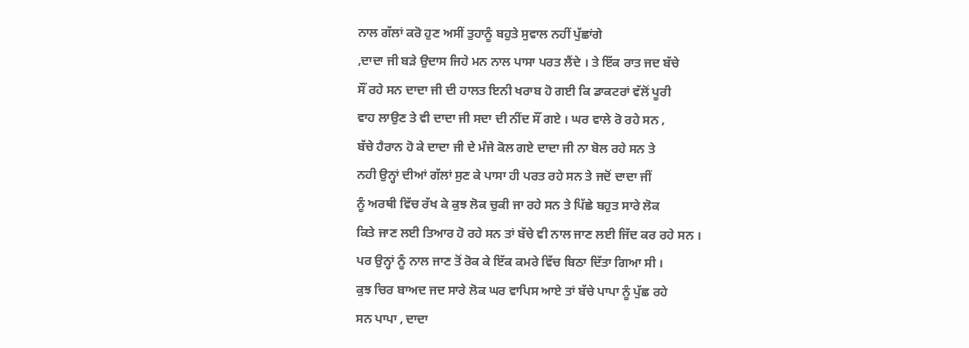ਨਾਲ ਗੱਲਾਂ ਕਰੋ ਹੁਣ ਅਸੀਂ ਤੁਹਾਨੂੰ ਬਹੁਤੇ ਸੁਵਾਲ ਨਹੀਂ ਪੁੱਛਾਂਗੇ
,ਦਾਦਾ ਜੀ ਬੜੇ ਉਦਾਸ ਜਿਹੇ ਮਨ ਨਾਲ ਪਾਸਾ ਪਰਤ ਲੈਂਦੇ । ਤੇ ਇੱਕ ਰਾਤ ਜਦ ਬੱਚੇ
ਸੌਂ ਰਹੇ ਸਨ ਦਾਦਾ ਜੀ ਦੀ ਹਾਲਤ ਇਨੀ ਖਰਾਬ ਹੋ ਗਈ ਕਿ ਡਾਕਟਰਾਂ ਵੱਲੋਂ ਪੂਰੀ
ਵਾਹ ਲਾਉਣ ਤੇ ਵੀ ਦਾਦਾ ਜੀ ਸਦਾ ਦੀ ਨੀਂਦ ਸੌਂ ਗਏ । ਘਰ ਵਾਲੇ ਰੋ ਰਹੇ ਸਨ ,
ਬੱਚੇ ਹੈਰਾਨ ਹੋ ਕੇ ਦਾਦਾ ਜੀ ਦੇ ਮੰਜੇ ਕੋਲ ਗਏ ਦਾਦਾ ਜੀ ਨਾ ਬੋਲ ਰਹੇ ਸਨ ਤੇ
ਨਹੀ ਉਨ੍ਹਾਂ ਦੀਆਂ ਗੱਲਾਂ ਸੁਣ ਕੇ ਪਾਸਾ ਹੀ ਪਰਤ ਰਹੇ ਸਨ ਤੇ ਜਦੋਂ ਦਾਦਾ ਜੀਂ
ਨੂੰ ਅਰਥੀ ਵਿੱਚ ਰੱਖ ਕੇ ਕੁਝ ਲੋਕ ਚੁਕੀ ਜਾ ਰਹੇ ਸਨ ਤੇ ਪਿੱਛੇ ਬਹੁਤ ਸਾਰੇ ਲੋਕ
ਕਿਤੇ ਜਾਣ ਲਈ ਤਿਆਰ ਹੋ ਰਹੇ ਸਨ ਤਾਂ ਬੱਚੇ ਵੀ ਨਾਲ ਜਾਣ ਲਈ ਜਿੱਦ ਕਰ ਰਹੇ ਸਨ ।
ਪਰ ਉਨ੍ਹਾਂ ਨੂੰ ਨਾਲ ਜਾਣ ਤੋਂ ਰੋਕ ਕੇ ਇੱਕ ਕਮਰੇ ਵਿੱਚ ਬਿਠਾ ਦਿੱਤਾ ਗਿਆ ਸੀ ।
ਕੁਝ ਚਿਰ ਬਾਅਦ ਜਦ ਸਾਰੇ ਲੋਕ ਘਰ ਵਾਪਿਸ ਆਏ ਤਾਂ ਬੱਚੇ ਪਾਪਾ ਨੂੰ ਪੁੱਛ ਰਹੇ
ਸਨ ਪਾਪਾ , ਦਾਦਾ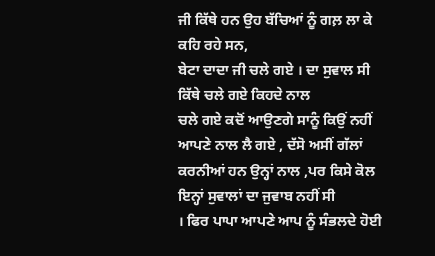ਜੀ ਕਿੱਥੇ ਹਨ ਉਹ ਬੱਚਿਆਂ ਨੂੰ ਗਲ਼ ਲਾ ਕੇ ਕਹਿ ਰਹੇ ਸਨ,
ਬੇਟਾ ਦਾਦਾ ਜੀ ਚਲੇ ਗਏ । ਦਾ ਸੁਵਾਲ ਸੀ ਕਿੱਥੇ ਚਲੇ ਗਏ ਕਿਹਦੇ ਨਾਲ
ਚਲੇ ਗਏ ਕਦੋਂ ਆਉਣਗੇ ਸਾਨੂੰ ਕਿਉਂ ਨਹੀਂ ਆਪਣੇ ਨਾਲ ਲੈ ਗਏ , ਦੱਸੋ ਅਸੀਂ ਗੱਲਾਂ
ਕਰਨੀਆਂ ਹਨ ਉਨ੍ਹਾਂ ਨਾਲ ,ਪਰ ਕਿਸੇ ਕੋਲ ਇਨ੍ਹਾਂ ਸੁਵਾਲਾਂ ਦਾ ਜੁਵਾਬ ਨਹੀਂ ਸੀ
। ਫਿਰ ਪਾਪਾ ਆਪਣੇ ਆਪ ਨੂੰ ਸੰਭਲਦੇ ਹੋਈ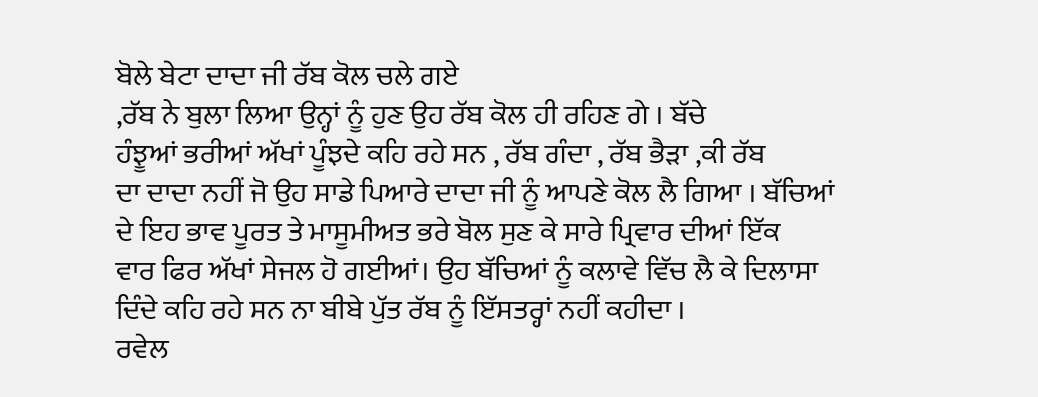ਬੋਲੇ ਬੇਟਾ ਦਾਦਾ ਜੀ ਰੱਬ ਕੋਲ ਚਲੇ ਗਏ
,ਰੱਬ ਨੇ ਬੁਲਾ ਲਿਆ ਉਨ੍ਹਾਂ ਨੂੰ ਹੁਣ ਉਹ ਰੱਬ ਕੋਲ ਹੀ ਰਹਿਣ ਗੇ । ਬੱਚੇ
ਹੰਝੂਆਂ ਭਰੀਆਂ ਅੱਖਾਂ ਪੂੰਝਦੇ ਕਹਿ ਰਹੇ ਸਨ , ਰੱਬ ਗੰਦਾ , ਰੱਬ ਭੈੜਾ ,ਕੀ ਰੱਬ
ਦਾ ਦਾਦਾ ਨਹੀਂ ਜੋ ਉਹ ਸਾਡੇ ਪਿਆਰੇ ਦਾਦਾ ਜੀ ਨੂੰ ਆਪਣੇ ਕੋਲ ਲੈ ਗਿਆ । ਬੱਚਿਆਂ
ਦੇ ਇਹ ਭਾਵ ਪੂਰਤ ਤੇ ਮਾਸੂਮੀਅਤ ਭਰੇ ਬੋਲ ਸੁਣ ਕੇ ਸਾਰੇ ਪ੍ਰਿਵਾਰ ਦੀਆਂ ਇੱਕ
ਵਾਰ ਫਿਰ ਅੱਖਾਂ ਸੇਜਲ ਹੋ ਗਈਆਂ। ਉਹ ਬੱਚਿਆਂ ਨੂੰ ਕਲਾਵੇ ਵਿੱਚ ਲੈ ਕੇ ਦਿਲਾਸਾ
ਦਿੰਦੇ ਕਹਿ ਰਹੇ ਸਨ ਨਾ ਬੀਬੇ ਪੁੱਤ ਰੱਬ ਨੂੰ ਇੱਸਤਰ੍ਹਾਂ ਨਹੀਂ ਕਹੀਦਾ ।
ਰਵੇਲ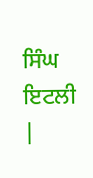ਸਿੰਘ ਇਟਲੀ
|